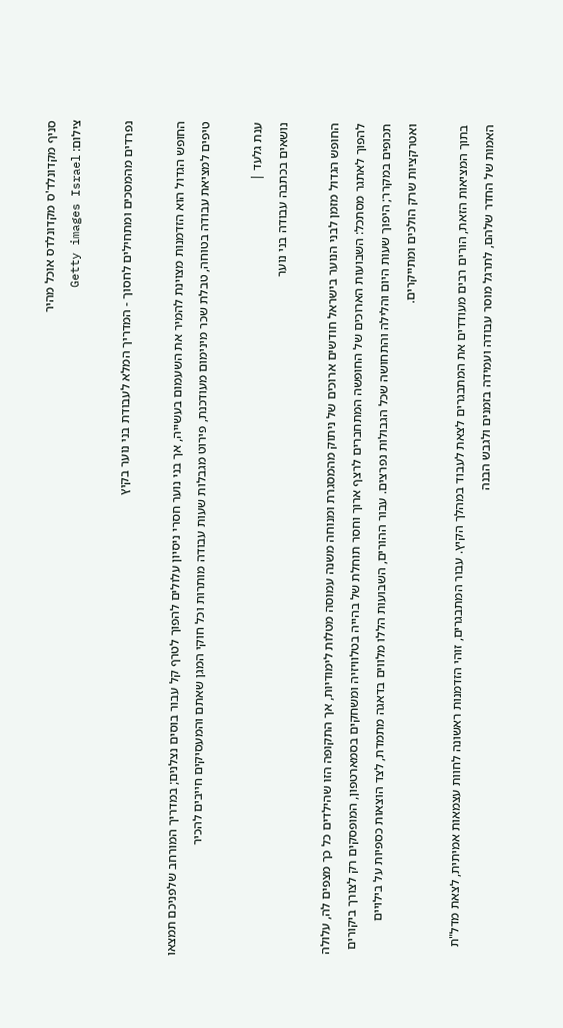סניף מקדונלד'ס מקדונלדס אוכל מהיר
צילום: Getty images Israel

נפרדים מהמסכים ומתחילים לחסוך - המדריך המלא לעבודת בני נוער בקיץ

החופש הגדול הוא הזדמנות מצוינת להמיר את השעמום בעשייה, אך בני נוער חסרי ניסיון עלולים להפוך לטרף קל עבור בוסים נצלנים; במדריך המורחב שלפניכם תמצאו טיפים למציאת עבודה בטוחה, טבלת שכר מינימום מעודכנת, פירוט מגבלות שעות עבודה מותרות וכל חוקי המגן שאתם והמעסיקים חייבים להכיר

ענת גלעד |
נושאים בכתבה עבודה בני נוער

החופש הגדול מזמן לבני הנוער בישראל חודשים ארוכים של ניתוק מהמסגרת ומנוחה משנה עמוסה מטלות לימודיות, אך התקופה הזו שהילדים כל כך מצפים לה, עלולה להפוך לאתגר מסתכל: השבועות הארוכים של החופשה המתחברים לרצף ארוך וחסר תוחלת של בהייה בטלוויזיה ומשחקים בסמארטפון, המופסקים רק לצורך ביקורים תכופים במקרר; היפוך שעות היום והלילה והתחושה שכל הגבולות נפרצים. עבור ההורים, השבועות הללו מלווים בדאגה מתמדת, לצד הוצאות כספיות על בילויים ואטרקציות שרק הולכים ומתייקרים.

בתוך המציאות הזאת, הורים רבים מעודדים את המתבגרים לצאת לעבוד במהלך הקיץ. עבור המתבגרים, זוהי הזדמנות ראשונה לחוות עצמאות אמיתית, לצאת מדל"ת האמות של החדר שלהם, לתרגל מוסר עבודה ועמידה בזמנים ולגבש הבנה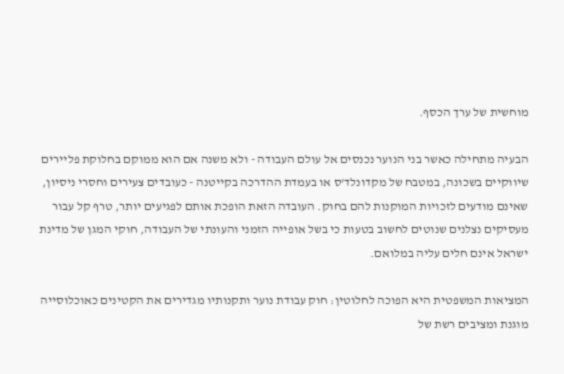מוחשית של ערך הכסף.

הבעיה מתחילה כאשר בני הנוער נכנסים אל עולם העבודה - ולא משנה אם הוא ממוקם בחלוקת פליירים שיווקיים בשכונה, במטבח של מקדונלד'ס או בעמדת ההדרכה בקייטנה - כעובדים צעירים וחסרי ניסיון, שאינם מודעים לזכויות המוקנות להם בחוק. העובדה הזאת הופכת אותם לפגיעים יותר, טרף קל עבור מעסיקים נצלנים שנוטים לחשוב בטעות כי בשל אופייה הזמני והעונתי של העבודה, חוקי המגן של מדינת ישראל אינם חלים עליה במלואם.

המציאות המשפטית היא הפוכה לחלוטין: חוק עבודת נוער ותקנותיו מגדירים את הקטינים כאוכלוסייה מוגנת ומציבים רשת של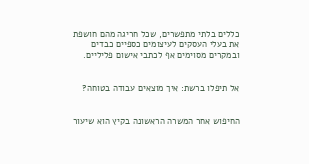כללים בלתי מתפשרים, שכל חריגה מהם חושפת את בעלי העסקים לעיצומים כספיים כבדים ובמקרים מסוימים אף לכתבי אישום פליליים.


אל תיפלו ברשת: איך מוצאים עבודה בטוחה?


החיפוש אחר המשרה הראשונה בקיץ הוא שיעור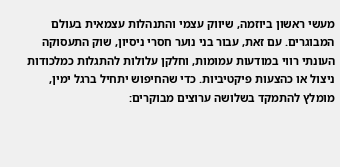מעשי ראשון ביוזמה, שיווק עצמי והתנהלות עצמאית בעולם המבוגרים. עם זאת, עבור בני נוער חסרי ניסיון, שוק התעסוקה העונתי רווי במודעות עמומות, וחלקן עלולות להתגלות כמלכודות ניצול או כהצעות פיקטיביות. כדי שהחיפוש יתחיל ברגל ימין, מומלץ להתמקד בשלושה ערוצים מבוקרים: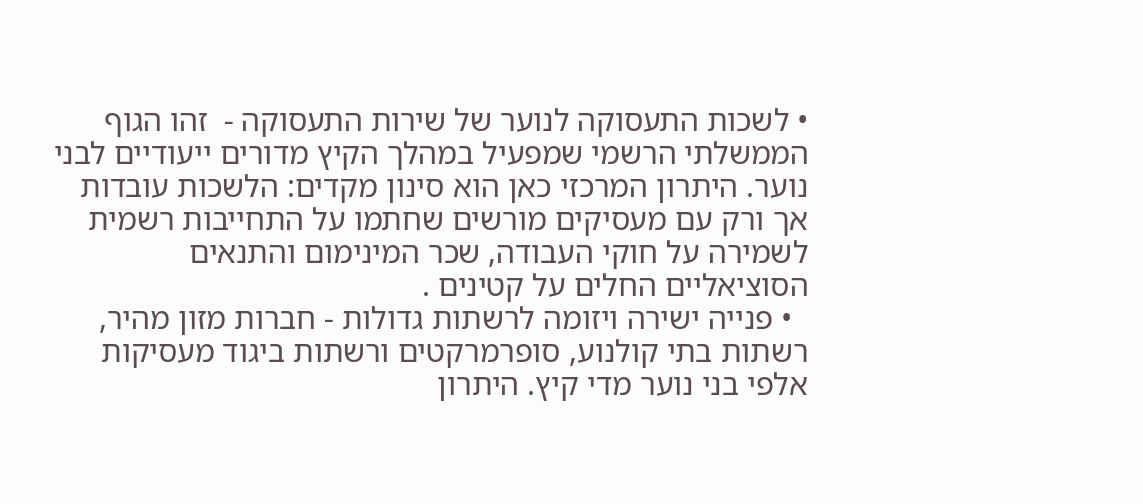• לשכות התעסוקה לנוער של שירות התעסוקה -  זהו הגוף הממשלתי הרשמי שמפעיל במהלך הקיץ מדורים ייעודיים לבני נוער. היתרון המרכזי כאן הוא סינון מקדים: הלשכות עובדות אך ורק עם מעסיקים מורשים שחתמו על התחייבות רשמית לשמירה על חוקי העבודה, שכר המינימום והתנאים הסוציאליים החלים על קטינים .
  • פנייה ישירה ויזומה לרשתות גדולות - חברות מזון מהיר, רשתות בתי קולנוע, סופרמרקטים ורשתות ביגוד מעסיקות אלפי בני נוער מדי קיץ. היתרון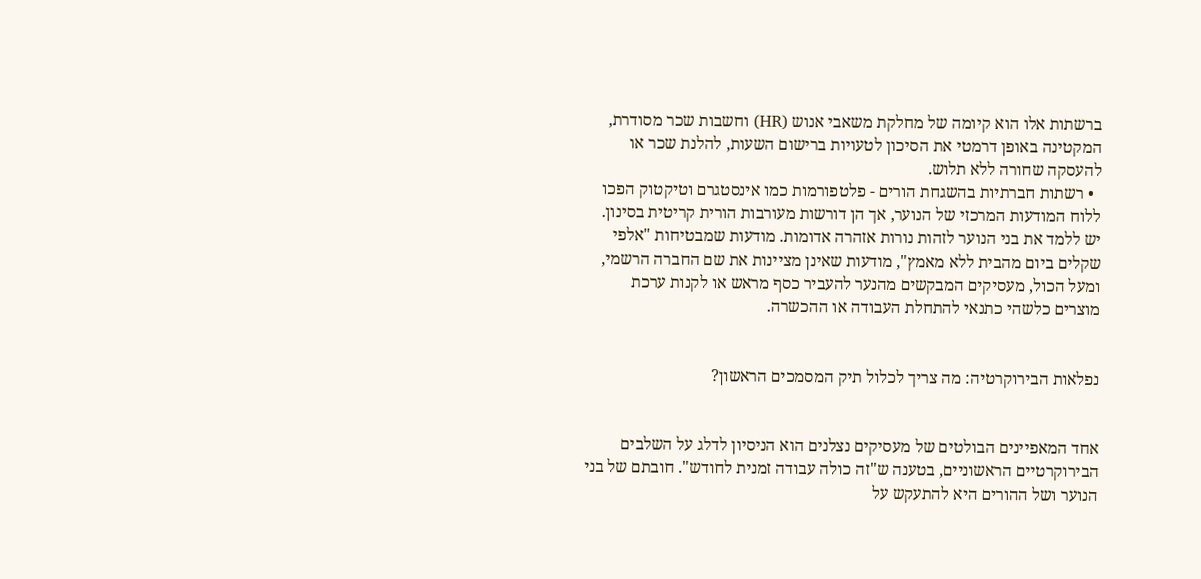ברשתות אלו הוא קיומה של מחלקת משאבי אנוש (HR) וחשבות שכר מסודרת, המקטינה באופן דרמטי את הסיכון לטעויות ברישום השעות, להלנת שכר או להעסקה שחורה ללא תלוש.
  • רשתות חברתיות בהשגחת הורים - פלטפורמות כמו אינסטגרם וטיקטוק הפכו ללוח המודעות המרכזי של הנוער, אך הן דורשות מעורבות הורית קריטית בסינון. יש ללמד את בני הנוער לזהות נורות אזהרה אדומות. מודעות שמבטיחות "אלפי שקלים ביום מהבית ללא מאמץ", מודעות שאינן מציינות את שם החברה הרשמי, ומעל הכול, מעסיקים המבקשים מהנער להעביר כסף מראש או לקנות ערכת מוצרים כלשהי כתנאי להתחלת העבודה או ההכשרה.


נפלאות הבירוקרטיה: מה צריך לכלול תיק המסמכים הראשון?


אחד המאפיינים הבולטים של מעסיקים נצלנים הוא הניסיון לדלג על השלבים הבירוקרטיים הראשוניים, בטענה ש"זה כולה עבודה זמנית לחודש". חובתם של בני הנוער ושל ההורים היא להתעקש על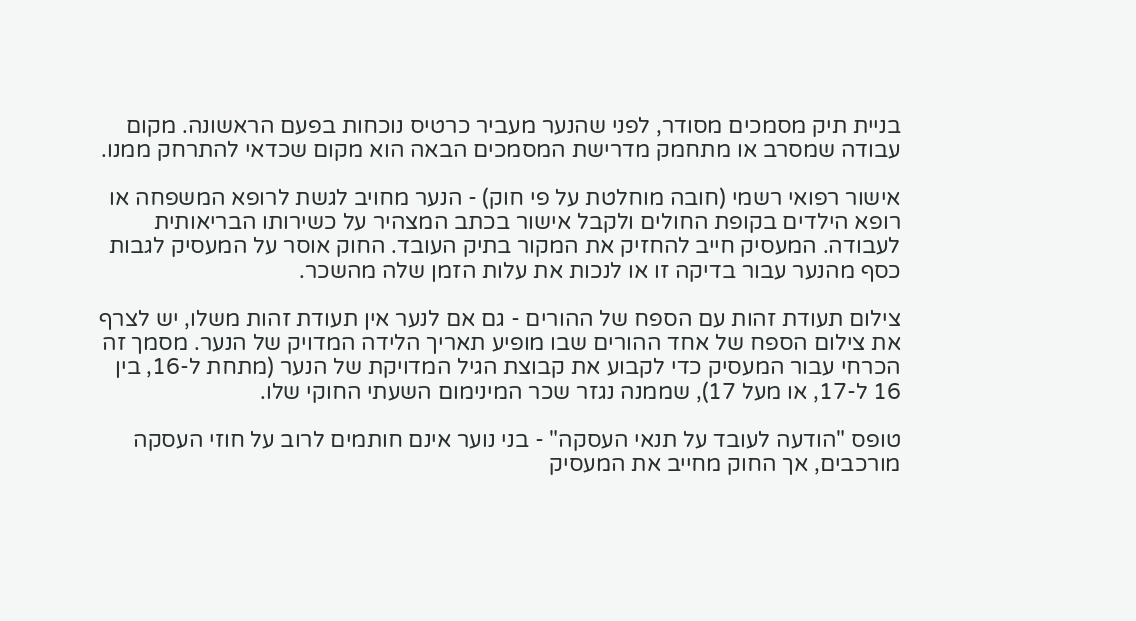בניית תיק מסמכים מסודר, לפני שהנער מעביר כרטיס נוכחות בפעם הראשונה. מקום עבודה שמסרב או מתחמק מדרישת המסמכים הבאה הוא מקום שכדאי להתרחק ממנו.

אישור רפואי רשמי (חובה מוחלטת על פי חוק) - הנער מחויב לגשת לרופא המשפחה או רופא הילדים בקופת החולים ולקבל אישור בכתב המצהיר על כשירותו הבריאותית לעבודה. המעסיק חייב להחזיק את המקור בתיק העובד. החוק אוסר על המעסיק לגבות כסף מהנער עבור בדיקה זו או לנכות את עלות הזמן שלה מהשכר.

צילום תעודת זהות עם הספח של ההורים - גם אם לנער אין תעודת זהות משלו, יש לצרף את צילום הספח של אחד ההורים שבו מופיע תאריך הלידה המדויק של הנער. מסמך זה הכרחי עבור המעסיק כדי לקבוע את קבוצת הגיל המדויקת של הנער (מתחת ל-16, בין 16 ל-17, או מעל 17), שממנה נגזר שכר המינימום השעתי החוקי שלו.

טופס "הודעה לעובד על תנאי העסקה" - בני נוער אינם חותמים לרוב על חוזי העסקה מורכבים, אך החוק מחייב את המעסיק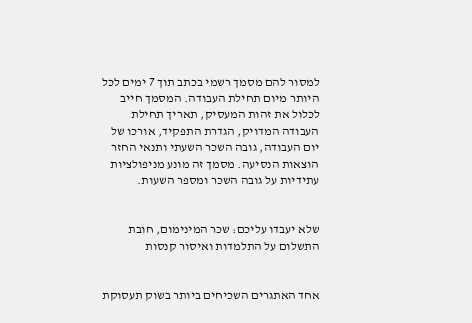למסור להם מסמך רשמי בכתב תוך 7 ימים לכל היותר מיום תחילת העבודה. המסמך חייב לכלול את זהות המעסיק, תאריך תחילת העבודה המדויק, הגדרת התפקיד, אורכו של יום העבודה, גובה השכר השעתי ותנאי החזר הוצאות הנסיעה. מסמך זה מונע מניפולציות עתידיות על גובה השכר ומספר השעות.


שלא יעבדו עליכם: שכר המינימום, חובת התשלום על התלמדות ואיסור קנסות


אחד האתגרים השכיחים ביותר בשוק תעסוקת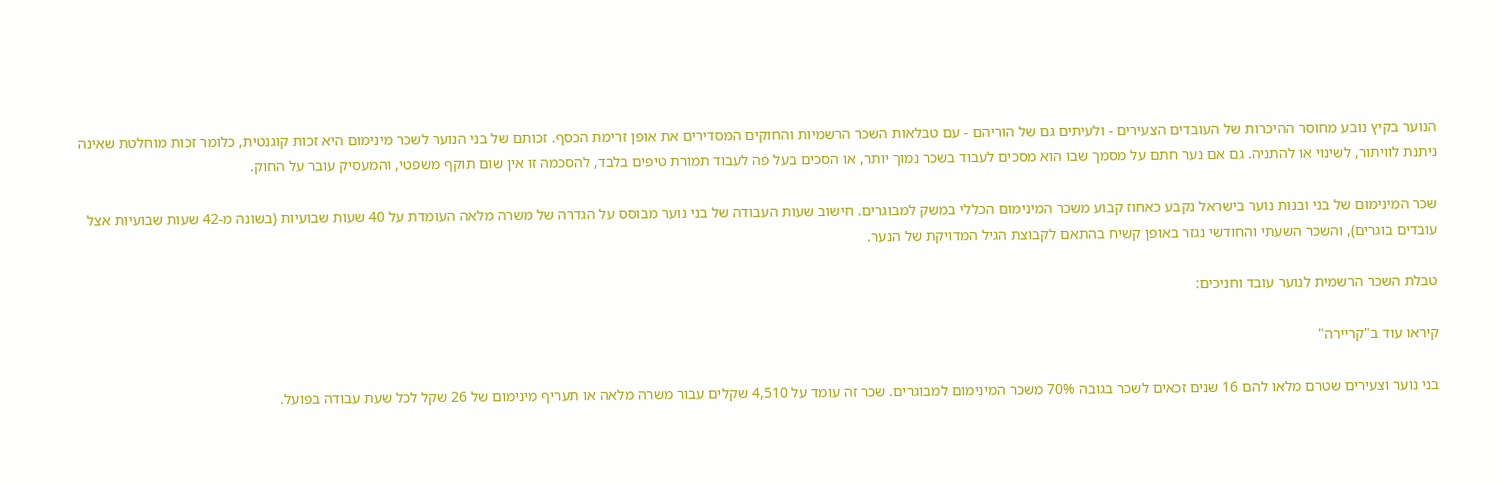הנוער בקיץ נובע מחוסר ההיכרות של העובדים הצעירים - ולעיתים גם של הוריהם - עם טבלאות השכר הרשמיות והחוקים המסדירים את אופן זרימת הכסף. זכותם של בני הנוער לשכר מינימום היא זכות קוגנטית, כלומר זכות מוחלטת שאינה ניתנת לוויתור, לשינוי או להתניה. גם אם נער חתם על מסמך שבו הוא מסכים לעבוד בשכר נמוך יותר, או הסכים בעל פה לעבוד תמורת טיפים בלבד, להסכמה זו אין שום תוקף משפטי, והמעסיק עובר על החוק.

שכר המינימום של בני ובנות נוער בישראל נקבע כאחוז קבוע משכר המינימום הכללי במשק למבוגרים. חישוב שעות העבודה של בני נוער מבוסס על הגדרה של משרה מלאה העומדת על 40 שעות שבועיות (בשונה מ-42 שעות שבועיות אצל עובדים בוגרים), והשכר השעתי והחודשי נגזר באופן קשיח בהתאם לקבוצת הגיל המדויקת של הנער.

טבלת השכר הרשמית לנוער עובד וחניכים:

קיראו עוד ב"קריירה"

בני נוער וצעירים שטרם מלאו להם 16 שנים זכאים לשכר בגובה 70% משכר המינימום למבוגרים. שכר זה עומד על 4,510 שקלים עבור משרה מלאה או תעריף מינימום של 26 שקל לכל שעת עבודה בפועל.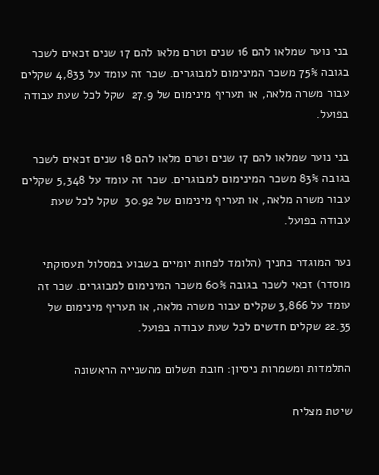בני נוער שמלאו להם 16 שנים וטרם מלאו להם 17 שנים זכאים לשכר בגובה 75% משכר המינימום למבוגרים. שכר זה עומד על 4,833 שקלים עבור משרה מלאה, או תעריף מינימום של 27.9  שקל לכל שעת עבודה בפועל.

בני נוער שמלאו להם 17 שנים וטרם מלאו להם 18 שנים זכאים לשכר בגובה 83% משכר המינימום למבוגרים. שכר זה עומד על 5,348 שקלים עבור משרה מלאה, או תעריף מינימום של 30.92  שקל לכל שעת עבודה בפועל.

נער המוגדר כחניך (הלומד לפחות יומיים בשבוע במסלול תעסוקתי מוסדר) זכאי לשכר בגובה 60% משכר המינימום למבוגרים. שכר זה עומד על 3,866 שקלים עבור משרה מלאה, או תעריף מינימום של 22.35 שקלים חדשים לכל שעת עבודה בפועל.

התלמדות ומשמרות ניסיון: חובת תשלום מהשנייה הראשונה

שיטת מצליח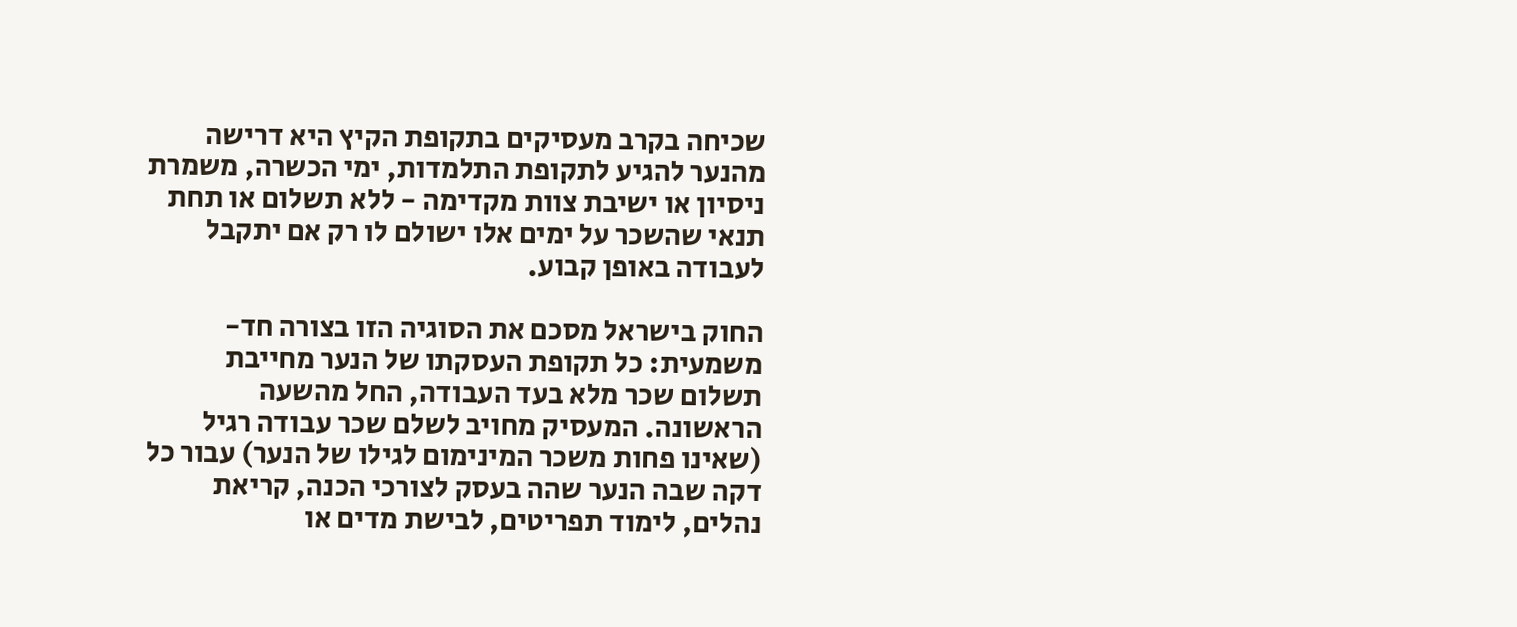שכיחה בקרב מעסיקים בתקופת הקיץ היא דרישה מהנער להגיע לתקופת התלמדות, ימי הכשרה, משמרת ניסיון או ישיבת צוות מקדימה - ללא תשלום או תחת תנאי שהשכר על ימים אלו ישולם לו רק אם יתקבל לעבודה באופן קבוע.

החוק בישראל מסכם את הסוגיה הזו בצורה חד-משמעית: כל תקופת העסקתו של הנער מחייבת תשלום שכר מלא בעד העבודה, החל מהשעה הראשונה. המעסיק מחויב לשלם שכר עבודה רגיל (שאינו פחות משכר המינימום לגילו של הנער) עבור כל דקה שבה הנער שהה בעסק לצורכי הכנה, קריאת נהלים, לימוד תפריטים, לבישת מדים או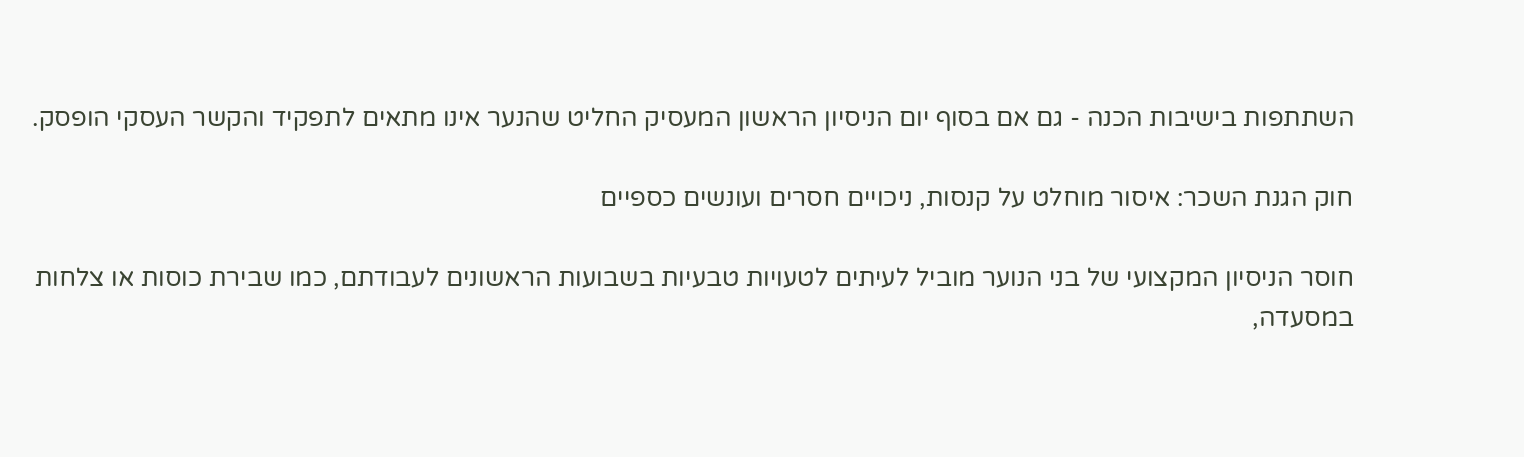השתתפות בישיבות הכנה - גם אם בסוף יום הניסיון הראשון המעסיק החליט שהנער אינו מתאים לתפקיד והקשר העסקי הופסק.

חוק הגנת השכר: איסור מוחלט על קנסות, ניכויים חסרים ועונשים כספיים

חוסר הניסיון המקצועי של בני הנוער מוביל לעיתים לטעויות טבעיות בשבועות הראשונים לעבודתם, כמו שבירת כוסות או צלחות במסעדה,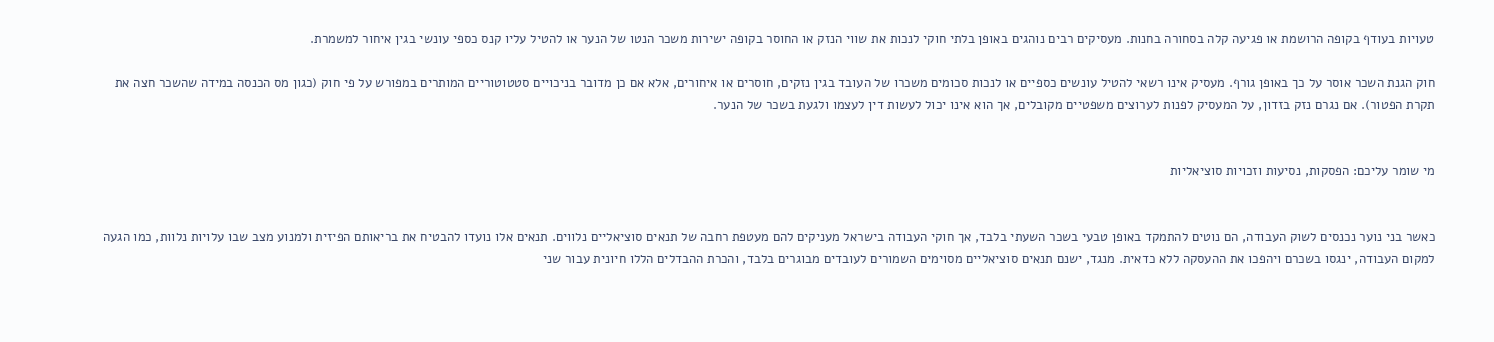טעויות בעודף בקופה הרושמת או פגיעה קלה בסחורה בחנות. מעסיקים רבים נוהגים באופן בלתי חוקי לנכות את שווי הנזק או החוסר בקופה ישירות משכר הנטו של הנער או להטיל עליו קנס כספי עונשי בגין איחור למשמרת.

חוק הגנת השכר אוסר על כך באופן גורף. מעסיק אינו רשאי להטיל עונשים כספיים או לנכות סכומים משכרו של העובד בגין נזקים, חוסרים או איחורים, אלא אם כן מדובר בניכויים סטטוטוריים המותרים במפורש על פי חוק (כגון מס הכנסה במידה שהשכר חצה את תקרת הפטור). אם נגרם נזק בזדון, על המעסיק לפנות לערוצים משפטיים מקובלים, אך הוא אינו יכול לעשות דין לעצמו ולגעת בשכר של הנער.


מי שומר עליכם: הפסקות, נסיעות וזכויות סוציאליות


כאשר בני נוער נכנסים לשוק העבודה, הם נוטים להתמקד באופן טבעי בשכר השעתי בלבד, אך חוקי העבודה בישראל מעניקים להם מעטפת רחבה של תנאים סוציאליים נלווים. תנאים אלו נועדו להבטיח את בריאותם הפיזית ולמנוע מצב שבו עלויות נלוות, כמו הגעה למקום העבודה, ינגסו בשכרם ויהפכו את ההעסקה ללא כדאית. מנגד, ישנם תנאים סוציאליים מסוימים השמורים לעובדים מבוגרים בלבד, והכרת ההבדלים הללו חיונית עבור שני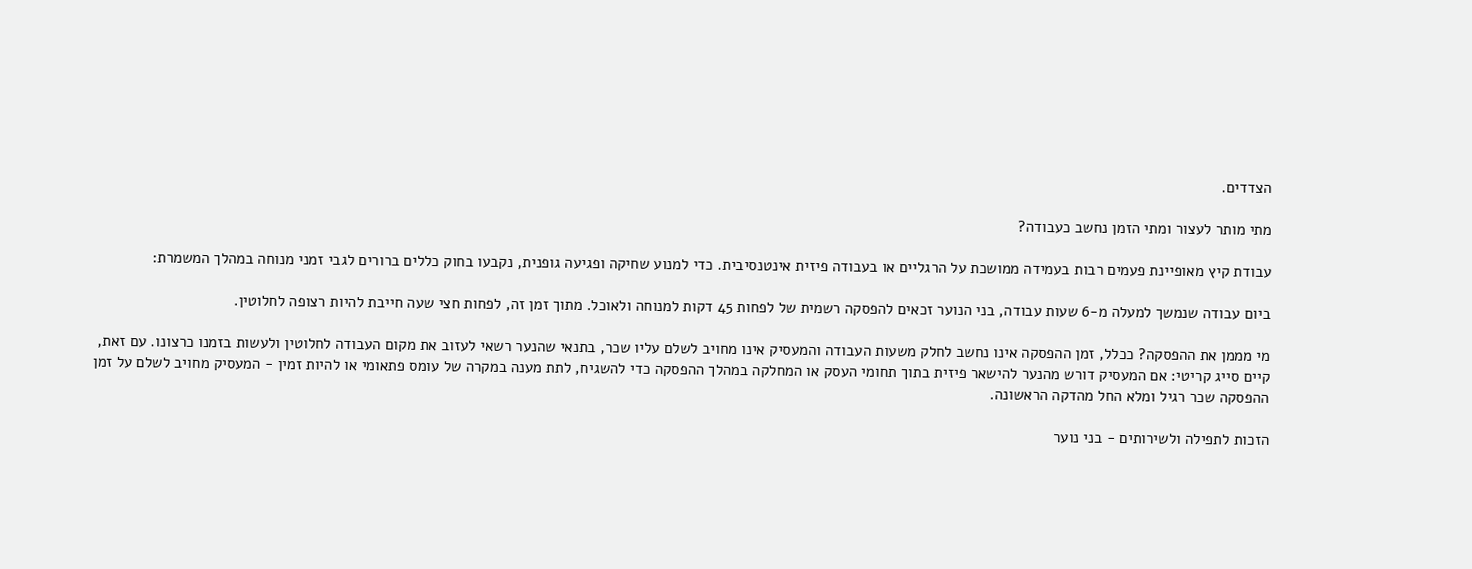הצדדים.

מתי מותר לעצור ומתי הזמן נחשב כעבודה?

עבודת קיץ מאופיינת פעמים רבות בעמידה ממושכת על הרגליים או בעבודה פיזית אינטנסיבית. כדי למנוע שחיקה ופגיעה גופנית, נקבעו בחוק כללים ברורים לגבי זמני מנוחה במהלך המשמרת:

ביום עבודה שנמשך למעלה מ-6 שעות עבודה, בני הנוער זכאים להפסקה רשמית של לפחות 45 דקות למנוחה ולאוכל. מתוך זמן זה, לפחות חצי שעה חייבת להיות רצופה לחלוטין.

מי מממן את ההפסקה? ככלל, זמן ההפסקה אינו נחשב לחלק משעות העבודה והמעסיק אינו מחויב לשלם עליו שכר, בתנאי שהנער רשאי לעזוב את מקום העבודה לחלוטין ולעשות בזמנו כרצונו. עם זאת, קיים סייג קריטי: אם המעסיק דורש מהנער להישאר פיזית בתוך תחומי העסק או המחלקה במהלך ההפסקה כדי להשגיח, לתת מענה במקרה של עומס פתאומי או להיות זמין - המעסיק מחויב לשלם על זמן ההפסקה שכר רגיל ומלא החל מהדקה הראשונה.

הזכות לתפילה ולשירותים - בני נוער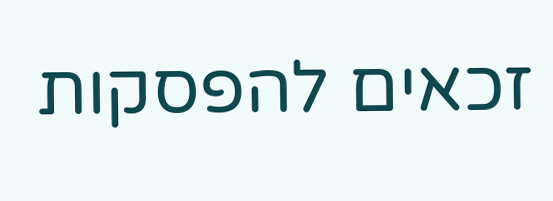זכאים להפסקות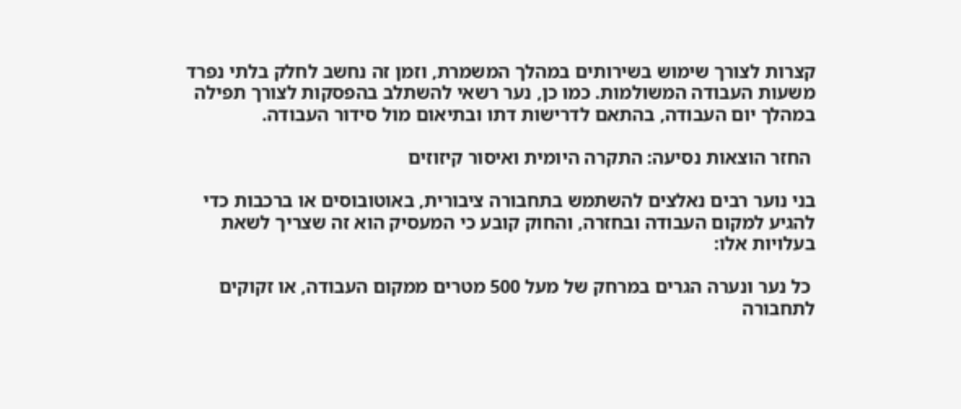קצרות לצורך שימוש בשירותים במהלך המשמרת, וזמן זה נחשב לחלק בלתי נפרד משעות העבודה המשולמות. כמו כן, נער רשאי להשתלב בהפסקות לצורך תפילה במהלך יום העבודה, בהתאם לדרישות דתו ובתיאום מול סידור העבודה.

 החזר הוצאות נסיעה: התקרה היומית ואיסור קיזוזים

בני נוער רבים נאלצים להשתמש בתחבורה ציבורית, באוטובוסים או ברכבות כדי להגיע למקום העבודה ובחזרה, והחוק קובע כי המעסיק הוא זה שצריך לשאת בעלויות אלו:

 כל נער ונערה הגרים במרחק של מעל 500 מטרים ממקום העבודה, או זקוקים לתחבורה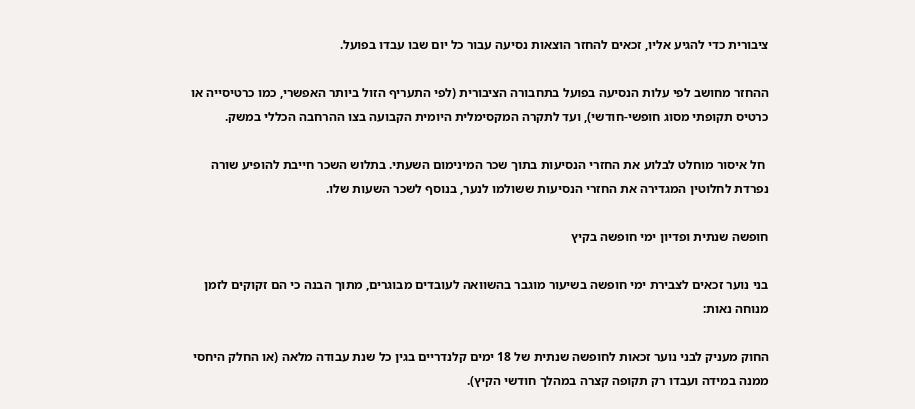ציבורית כדי להגיע אליו, זכאים להחזר הוצאות נסיעה עבור כל יום שבו עבדו בפועל.

ההחזר מחושב לפי עלות הנסיעה בפועל בתחבורה הציבורית (לפי התעריף הזול ביותר האפשרי, כמו כרטיסייה או כרטיס תקופתי מסוג חופשי-חודשי), ועד לתקרה המקסימלית היומית הקבועה בצו ההרחבה הכללי במשק.

 חל איסור מוחלט לבלוע את החזרי הנסיעות בתוך שכר המינימום השעתי. בתלוש השכר חייבת להופיע שורה נפרדת לחלוטין המגדירה את החזרי הנסיעות ששולמו לנער, בנוסף לשכר השעות שלו.

חופשה שנתית ופדיון ימי חופשה בקיץ

בני נוער זכאים לצבירת ימי חופשה בשיעור מוגבר בהשוואה לעובדים מבוגרים, מתוך הבנה כי הם זקוקים לזמן מנוחה נאות:

החוק מעניק לבני נוער זכאות לחופשה שנתית של 18 ימים קלנדריים בגין כל שנת עבודה מלאה (או החלק היחסי ממנה במידה ועבדו רק תקופה קצרה במהלך חודשי הקיץ).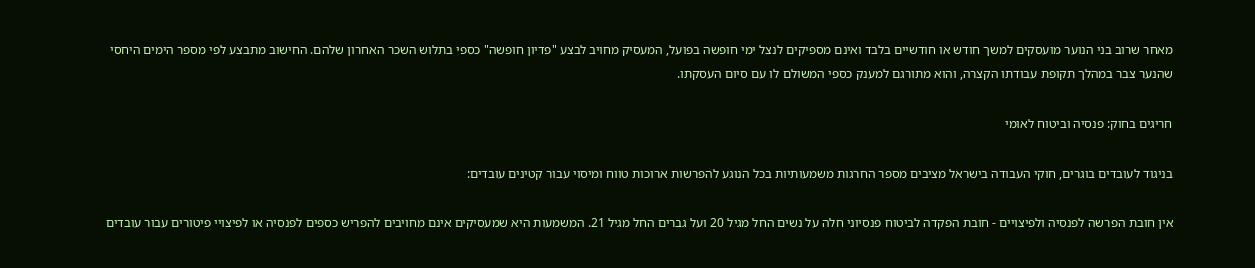מאחר שרוב בני הנוער מועסקים למשך חודש או חודשיים בלבד ואינם מספיקים לנצל ימי חופשה בפועל, המעסיק מחויב לבצע "פדיון חופשה" כספי בתלוש השכר האחרון שלהם. החישוב מתבצע לפי מספר הימים היחסי שהנער צבר במהלך תקופת עבודתו הקצרה, והוא מתורגם למענק כספי המשולם לו עם סיום העסקתו.

חריגים בחוק: פנסיה וביטוח לאומי

בניגוד לעובדים בוגרים, חוקי העבודה בישראל מציבים מספר החרגות משמעותיות בכל הנוגע להפרשות ארוכות טווח ומיסוי עבור קטינים עובדים:

אין חובת הפרשה לפנסיה ולפיצויים - חובת הפקדה לביטוח פנסיוני חלה על נשים החל מגיל 20 ועל גברים החל מגיל 21. המשמעות היא שמעסיקים אינם מחויבים להפריש כספים לפנסיה או לפיצויי פיטורים עבור עובדים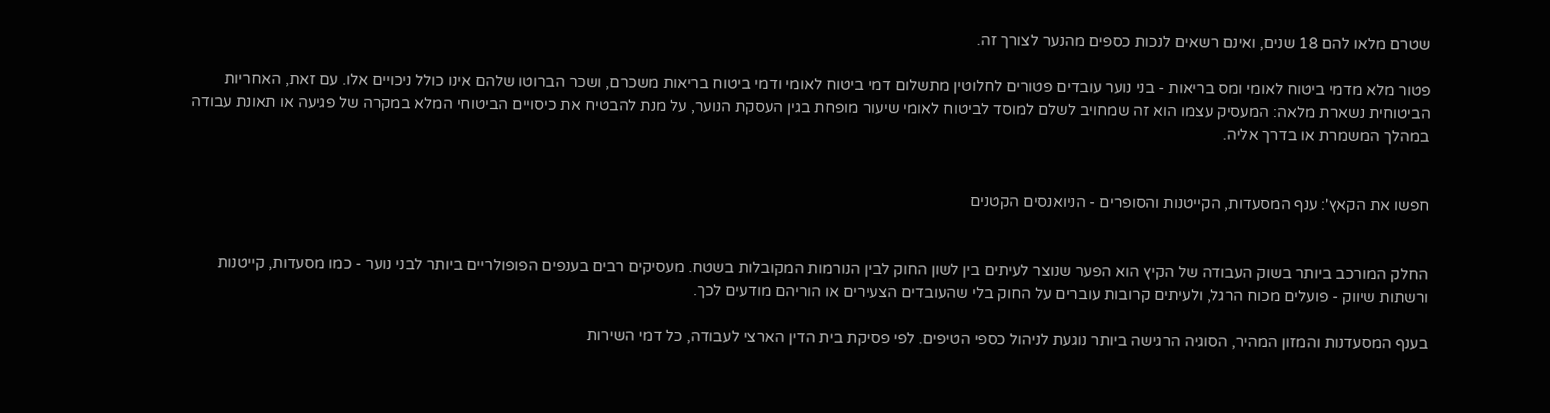שטרם מלאו להם 18 שנים, ואינם רשאים לנכות כספים מהנער לצורך זה.

פטור מלא מדמי ביטוח לאומי ומס בריאות - בני נוער עובדים פטורים לחלוטין מתשלום דמי ביטוח לאומי ודמי ביטוח בריאות משכרם, ושכר הברוטו שלהם אינו כולל ניכויים אלו. עם זאת, האחריות הביטוחית נשארת מלאה: המעסיק עצמו הוא זה שמחויב לשלם למוסד לביטוח לאומי שיעור מופחת בגין העסקת הנוער, על מנת להבטיח את כיסויים הביטוחי המלא במקרה של פגיעה או תאונת עבודה במהלך המשמרת או בדרך אליה.


חפשו את הקאץ': ענף המסעדות, הקייטנות והסופרים - הניואנסים הקטנים


החלק המורכב ביותר בשוק העבודה של הקיץ הוא הפער שנוצר לעיתים בין לשון החוק לבין הנורמות המקובלות בשטח. מעסיקים רבים בענפים הפופולריים ביותר לבני נוער - כמו מסעדות, קייטנות ורשתות שיווק - פועלים מכוח הרגל, ולעיתים קרובות עוברים על החוק בלי שהעובדים הצעירים או הוריהם מודעים לכך.

בענף המסעדנות והמזון המהיר, הסוגיה הרגישה ביותר נוגעת לניהול כספי הטיפים. לפי פסיקת בית הדין הארצי לעבודה, כל דמי השירות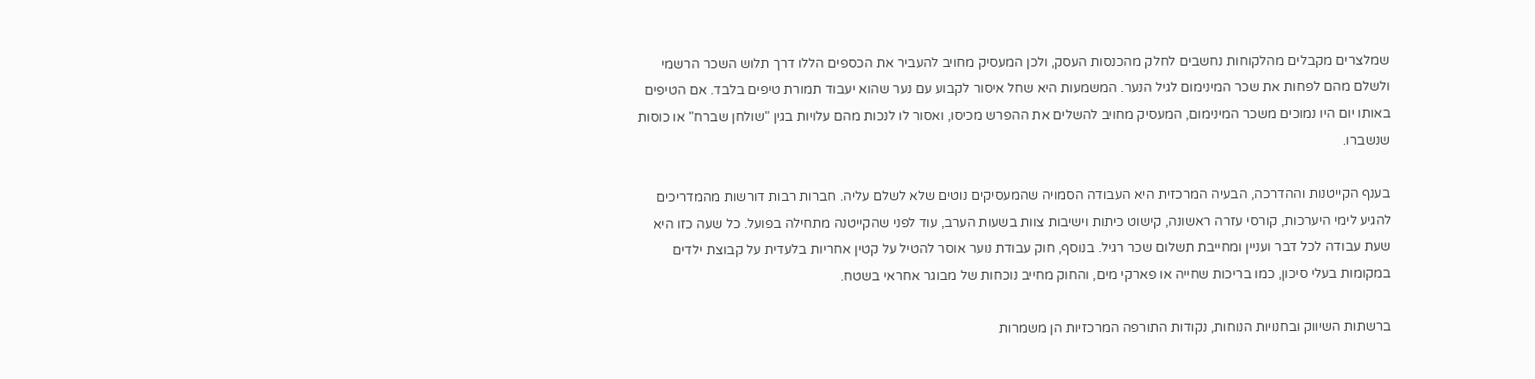שמלצרים מקבלים מהלקוחות נחשבים לחלק מהכנסות העסק, ולכן המעסיק מחויב להעביר את הכספים הללו דרך תלוש השכר הרשמי ולשלם מהם לפחות את שכר המינימום לגיל הנער. המשמעות היא שחל איסור לקבוע עם נער שהוא יעבוד תמורת טיפים בלבד. אם הטיפים באותו יום היו נמוכים משכר המינימום, המעסיק מחויב להשלים את ההפרש מכיסו, ואסור לו לנכות מהם עלויות בגין "שולחן שברח" או כוסות שנשברו.

בענף הקייטנות וההדרכה, הבעיה המרכזית היא העבודה הסמויה שהמעסיקים נוטים שלא לשלם עליה. חברות רבות דורשות מהמדריכים להגיע לימי היערכות, קורסי עזרה ראשונה, קישוט כיתות וישיבות צוות בשעות הערב, עוד לפני שהקייטנה מתחילה בפועל. כל שעה כזו היא שעת עבודה לכל דבר ועניין ומחייבת תשלום שכר רגיל. בנוסף, חוק עבודת נוער אוסר להטיל על קטין אחריות בלעדית על קבוצת ילדים במקומות בעלי סיכון, כמו בריכות שחייה או פארקי מים, והחוק מחייב נוכחות של מבוגר אחראי בשטח.

ברשתות השיווק ובחנויות הנוחות, נקודות התורפה המרכזיות הן משמרות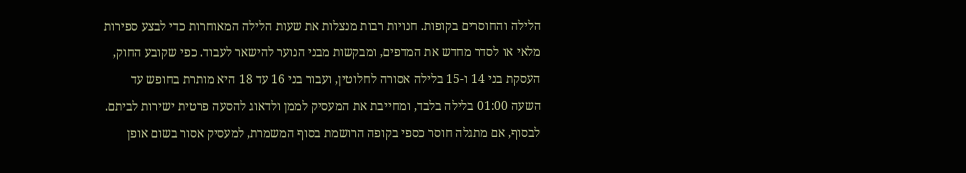הלילה והחוסרים בקופות. חנויות רבות מנצלות את שעות הלילה המאוחרות כדי לבצע ספירות מלאי או לסדר מחדש את המדפים, ומבקשות מבני הנוער להישאר לעבוד. כפי שקובע החוק, העסקת בני 14 ו-15 בלילה אסורה לחלוטין, ועבור בני 16 עד 18 היא מותרת בחופש עד השעה 01:00 בלילה בלבד, ומחייבת את המעסיק לממן ולדאוג להסעה פרטית ישירות לביתם. לבסוף, אם מתגלה חוסר כספי בקופה הרושמת בסוף המשמרת, למעסיק אסור בשום אופן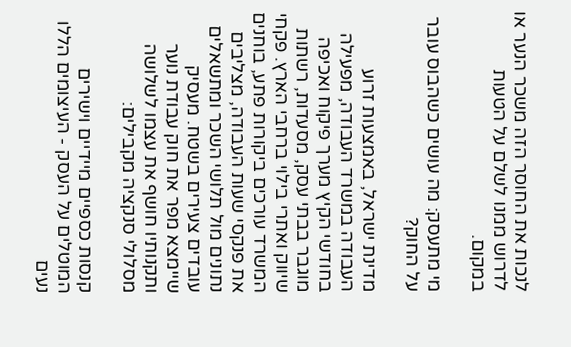לנכות את החוסר הזה משכר הנער או לדרוש ממנו לשלם על הטעות במקום.

מי מתעסק: מה עושים כשהבוס עובר על החוק?

מדינת ישראל, באמצעות זרוע העבודה במשרד העבודה, מפעילה בחודשי הקיץ מערך פיקוח ואכיפה מוגבר בבתי עסק, מסעדות, רשתות שיווק ואתרי בילוי ברחבי הארץ. פקחי המשרד עורכים ביקורות פתע, בוחנים את פנקסי שעות העבודה, מצליבים נתונים מול תלושי השכר ומתשאלים עובדים צעירים בשטח. מעסיק שיימצא מפר את חוק עבודת נוער ותקנותיו חושף את עצמו לשלושה מסלולי סנקציה מקבילים:

קנסות כספיים מיידיים וישירים המוטלים על העסק - העיצומים הללו נעים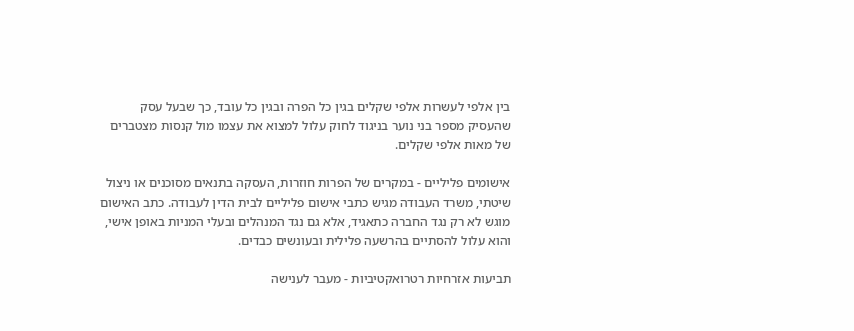בין אלפי לעשרות אלפי שקלים בגין כל הפרה ובגין כל עובד, כך שבעל עסק שהעסיק מספר בני נוער בניגוד לחוק עלול למצוא את עצמו מול קנסות מצטברים של מאות אלפי שקלים.

אישומים פליליים - במקרים של הפרות חוזרות, העסקה בתנאים מסוכנים או ניצול שיטתי, משרד העבודה מגיש כתבי אישום פליליים לבית הדין לעבודה. כתב האישום מוגש לא רק נגד החברה כתאגיד, אלא גם נגד המנהלים ובעלי המניות באופן אישי, והוא עלול להסתיים בהרשעה פלילית ובעונשים כבדים.

תביעות אזרחיות רטרואקטיביות - מעבר לענישה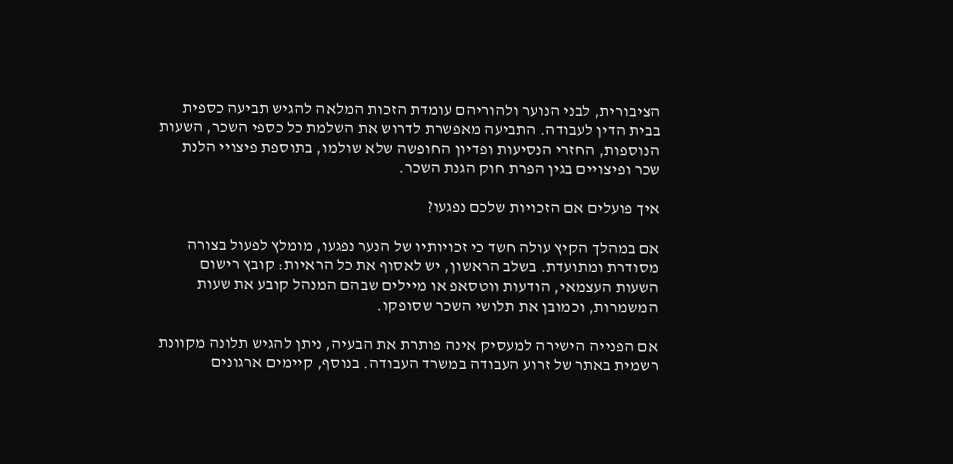הציבורית, לבני הנוער ולהוריהם עומדת הזכות המלאה להגיש תביעה כספית בבית הדין לעבודה. התביעה מאפשרת לדרוש את השלמת כל כספי השכר, השעות הנוספות, החזרי הנסיעות ופדיון החופשה שלא שולמו, בתוספת פיצויי הלנת שכר ופיצויים בגין הפרת חוק הגנת השכר.

איך פועלים אם הזכויות שלכם נפגעו?

אם במהלך הקיץ עולה חשד כי זכויותיו של הנער נפגעו, מומלץ לפעול בצורה מסודרת ומתועדת. בשלב הראשון, יש לאסוף את כל הראיות: קובץ רישום השעות העצמאי, הודעות ווטסאפ או מיילים שבהם המנהל קובע את שעות המשמרות, וכמובן את תלושי השכר שסופקו.

אם הפנייה הישירה למעסיק אינה פותרת את הבעיה, ניתן להגיש תלונה מקוונת רשמית באתר של זרוע העבודה במשרד העבודה. בנוסף, קיימים ארגונים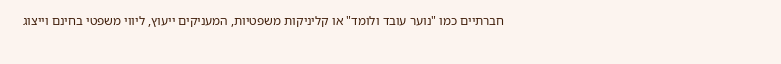חברתיים כמו "נוער עובד ולומד" או קליניקות משפטיות, המעניקים ייעוץ, ליווי משפטי בחינם וייצוג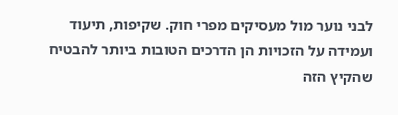לבני נוער מול מעסיקים מפרי חוק. שקיפות, תיעוד ועמידה על הזכויות הן הדרכים הטובות ביותר להבטיח שהקיץ הזה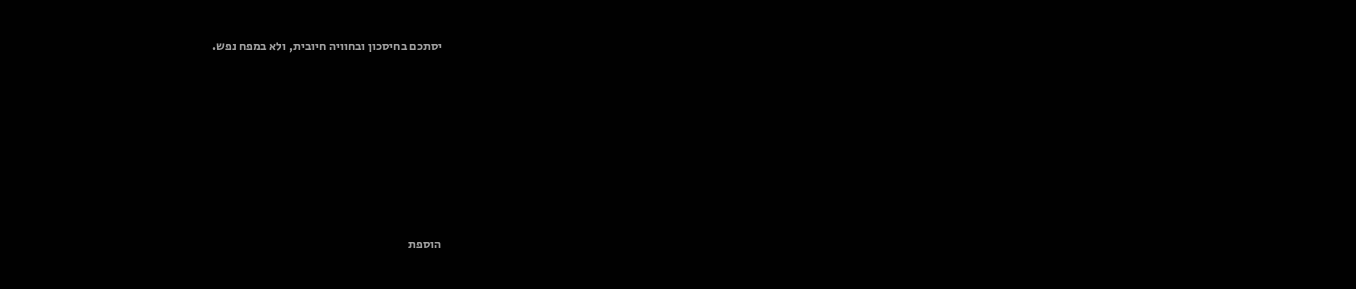יסתכם בחיסכון ובחוויה חיובית, ולא במפח נפש.










הוספת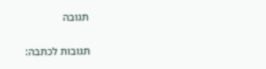תגובה

תגובות לכתבה: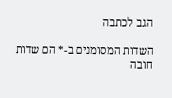הגב לכתבה

השדות המסומנים ב-* הם שדות חובה